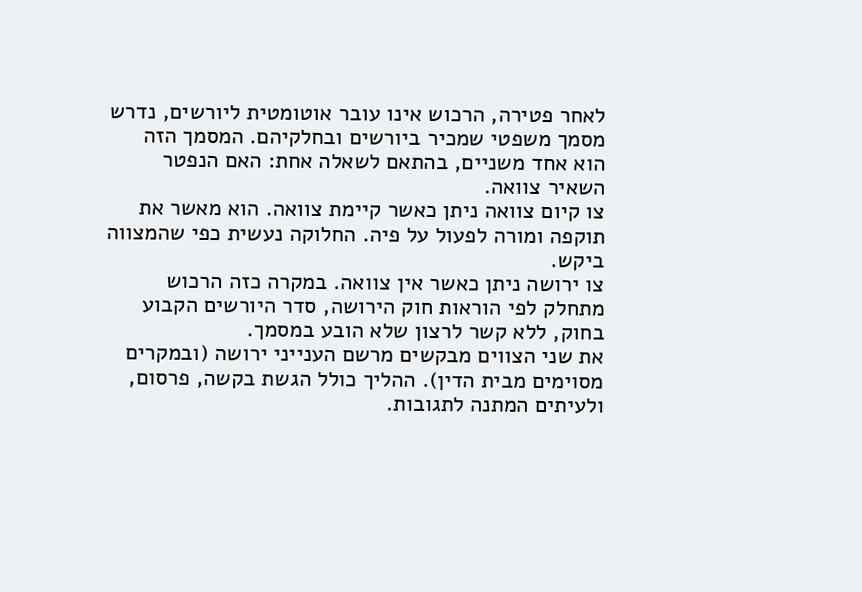לאחר פטירה, הרכוש אינו עובר אוטומטית ליורשים, נדרש מסמך משפטי שמכיר ביורשים ובחלקיהם. המסמך הזה הוא אחד משניים, בהתאם לשאלה אחת: האם הנפטר השאיר צוואה.
צו קיום צוואה ניתן כאשר קיימת צוואה. הוא מאשר את תוקפה ומורה לפעול על פיה. החלוקה נעשית כפי שהמצווה ביקש.
צו ירושה ניתן כאשר אין צוואה. במקרה כזה הרכוש מתחלק לפי הוראות חוק הירושה, סדר היורשים הקבוע בחוק, ללא קשר לרצון שלא הובע במסמך.
את שני הצווים מבקשים מרשם הענייני ירושה (ובמקרים מסוימים מבית הדין). ההליך כולל הגשת בקשה, פרסום, ולעיתים המתנה לתגובות.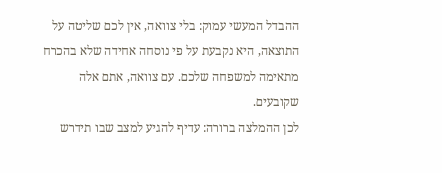ההבדל המעשי עמוק: בלי צוואה, אין לכם שליטה על התוצאה, היא נקבעת על פי נוסחה אחידה שלא בהכרח מתאימה למשפחה שלכם. עם צוואה, אתם אלה שקובעים.
לכן ההמלצה ברורה: עדיף להגיע למצב שבו תידרש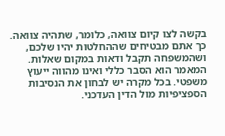בקשה לצו קיום צוואה, כלומר, שתהיה צוואה. כך אתם מבטיחים שההחלטות יהיו שלכם, ושהמשפחה תקבל ודאות במקום שאלות.
המאמר הוא הסבר כללי ואינו מהווה ייעוץ משפטי. בכל מקרה יש לבחון את הנסיבות הספציפיות מול הדין העדכני.